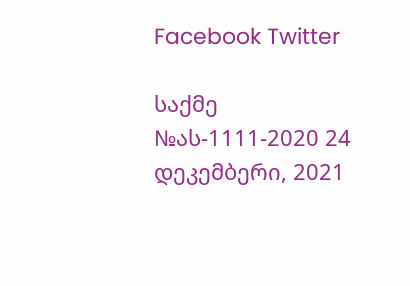Facebook Twitter

საქმე №ას-1111-2020 24 დეკემბერი, 2021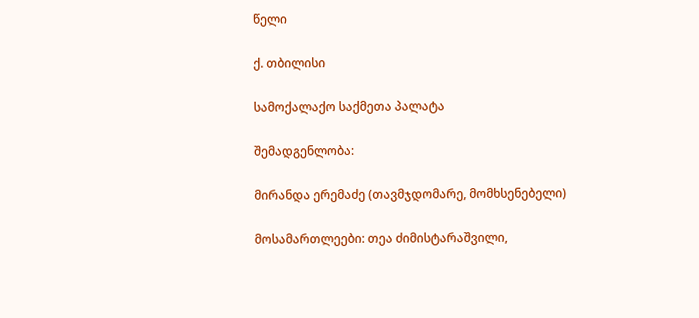წელი

ქ. თბილისი

სამოქალაქო საქმეთა პალატა

შემადგენლობა:

მირანდა ერემაძე (თავმჯდომარე, მომხსენებელი)

მოსამართლეები: თეა ძიმისტარაშვილი,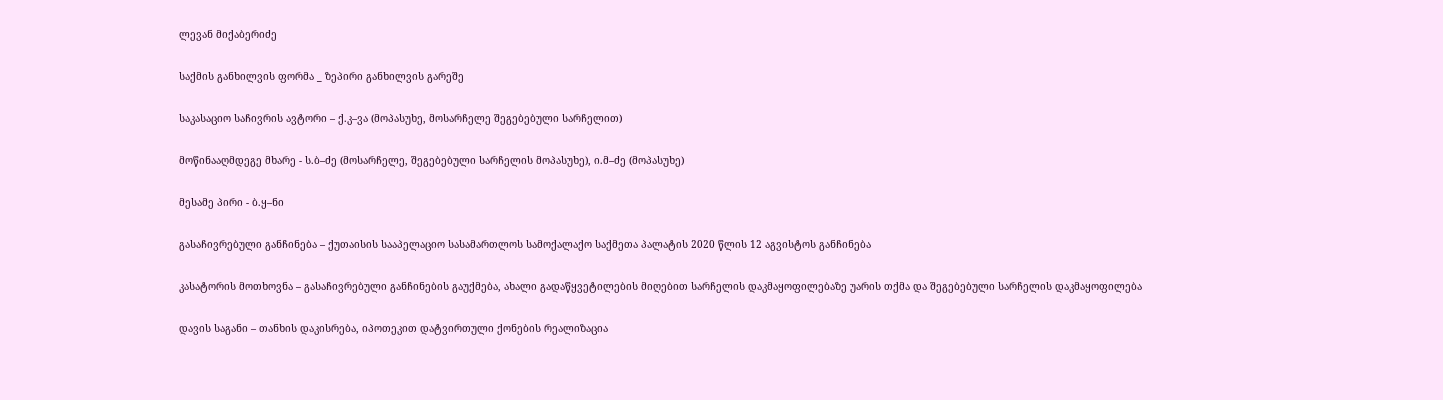ლევან მიქაბერიძე

საქმის განხილვის ფორმა _ ზეპირი განხილვის გარეშე

საკასაციო საჩივრის ავტორი – ქ.კ–ვა (მოპასუხე, მოსარჩელე შეგებებული სარჩელით)

მოწინააღმდეგე მხარე - ს.ბ–ძე (მოსარჩელე, შეგებებული სარჩელის მოპასუხე), ი.მ–ძე (მოპასუხე)

მესამე პირი - ბ.ყ–ნი

გასაჩივრებული განჩინება – ქუთაისის სააპელაციო სასამართლოს სამოქალაქო საქმეთა პალატის 2020 წლის 12 აგვისტოს განჩინება

კასატორის მოთხოვნა – გასაჩივრებული განჩინების გაუქმება, ახალი გადაწყვეტილების მიღებით სარჩელის დაკმაყოფილებაზე უარის თქმა და შეგებებული სარჩელის დაკმაყოფილება

დავის საგანი – თანხის დაკისრება, იპოთეკით დატვირთული ქონების რეალიზაცია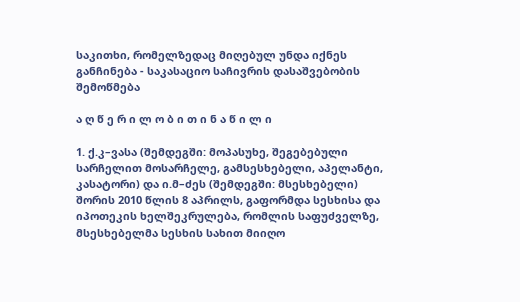საკითხი, რომელზედაც მიღებულ უნდა იქნეს განჩინება - საკასაციო საჩივრის დასაშვებობის შემოწმება

ა ღ წ ე რ ი ლ ო ბ ი თ ი ნ ა წ ი ლ ი

1. ქ.კ–ვასა (შემდეგში: მოპასუხე, შეგებებული სარჩელით მოსარჩელე, გამსესხებელი, აპელანტი, კასატორი) და ი.მ–ძეს (შემდეგში: მსესხებელი) შორის 2010 წლის 8 აპრილს, გაფორმდა სესხისა და იპოთეკის ხელშეკრულება, რომლის საფუძველზე, მსესხებელმა სესხის სახით მიიღო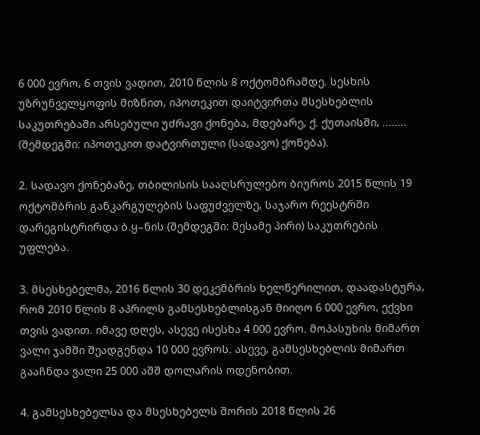6 000 ევრო, 6 თვის ვადით, 2010 წლის 8 ოქტომბრამდე. სესხის უზრუნველყოფის მიზნით, იპოთეკით დაიტვირთა მსესხებლის საკუთრებაში არსებული უძრავი ქონება, მდებარე, ქ. ქუთაისში, ........ (შემდეგში: იპოთეკით დატვირთული (სადავო) ქონება).

2. სადავო ქონებაზე, თბილისის სააღსრულებო ბიუროს 2015 წლის 19 ოქტომბრის განკარგულების საფუძველზე, საჯარო რეესტრში დარეგისტრირდა ბ.ყ–ნის (შემდეგში: მესამე პირი) საკუთრების უფლება.

3. მსესხებელმა, 2016 წლის 30 დეკემბრის ხელწერილით, დაადასტურა, რომ 2010 წლის 8 აპრილს გამსესხებლისგან მიიღო 6 000 ევრო, ექვსი თვის ვადით. იმავე დღეს, ასევე ისესხა 4 000 ევრო. მოპასუხის მიმართ ვალი ჯამში შეადგენდა 10 000 ევროს. ასევე, გამსესხებლის მიმართ გააჩნდა ვალი 25 000 აშშ დოლარის ოდენობით.

4. გამსესხებელსა და მსესხებელს შორის 2018 წლის 26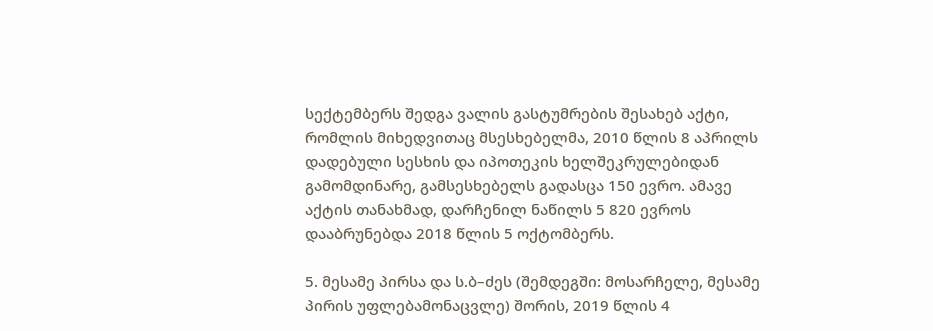სექტემბერს შედგა ვალის გასტუმრების შესახებ აქტი, რომლის მიხედვითაც მსესხებელმა, 2010 წლის 8 აპრილს დადებული სესხის და იპოთეკის ხელშეკრულებიდან გამომდინარე, გამსესხებელს გადასცა 150 ევრო. ამავე აქტის თანახმად, დარჩენილ ნაწილს 5 820 ევროს დააბრუნებდა 2018 წლის 5 ოქტომბერს.

5. მესამე პირსა და ს.ბ–ძეს (შემდეგში: მოსარჩელე, მესამე პირის უფლებამონაცვლე) შორის, 2019 წლის 4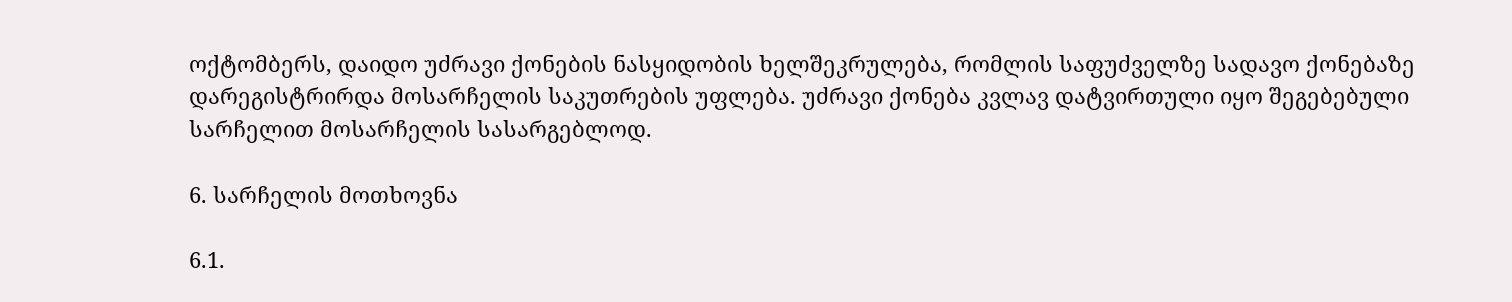ოქტომბერს, დაიდო უძრავი ქონების ნასყიდობის ხელშეკრულება, რომლის საფუძველზე სადავო ქონებაზე დარეგისტრირდა მოსარჩელის საკუთრების უფლება. უძრავი ქონება კვლავ დატვირთული იყო შეგებებული სარჩელით მოსარჩელის სასარგებლოდ.

6. სარჩელის მოთხოვნა

6.1.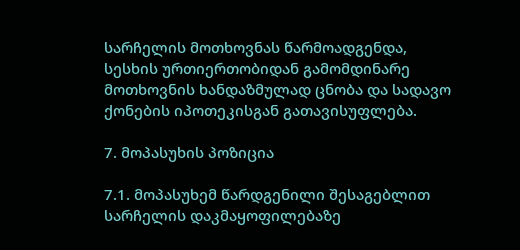სარჩელის მოთხოვნას წარმოადგენდა, სესხის ურთიერთობიდან გამომდინარე მოთხოვნის ხანდაზმულად ცნობა და სადავო ქონების იპოთეკისგან გათავისუფლება.

7. მოპასუხის პოზიცია

7.1. მოპასუხემ წარდგენილი შესაგებლით სარჩელის დაკმაყოფილებაზე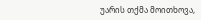უარის თქმა მოითხოვა,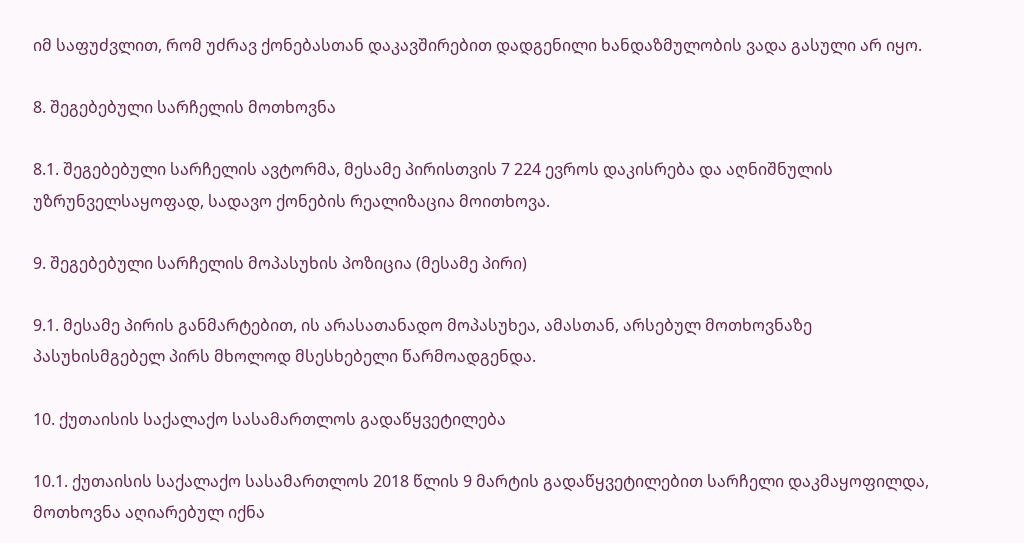იმ საფუძვლით, რომ უძრავ ქონებასთან დაკავშირებით დადგენილი ხანდაზმულობის ვადა გასული არ იყო.

8. შეგებებული სარჩელის მოთხოვნა

8.1. შეგებებული სარჩელის ავტორმა, მესამე პირისთვის 7 224 ევროს დაკისრება და აღნიშნულის უზრუნველსაყოფად, სადავო ქონების რეალიზაცია მოითხოვა.

9. შეგებებული სარჩელის მოპასუხის პოზიცია (მესამე პირი)

9.1. მესამე პირის განმარტებით, ის არასათანადო მოპასუხეა, ამასთან, არსებულ მოთხოვნაზე პასუხისმგებელ პირს მხოლოდ მსესხებელი წარმოადგენდა.

10. ქუთაისის საქალაქო სასამართლოს გადაწყვეტილება

10.1. ქუთაისის საქალაქო სასამართლოს 2018 წლის 9 მარტის გადაწყვეტილებით სარჩელი დაკმაყოფილდა, მოთხოვნა აღიარებულ იქნა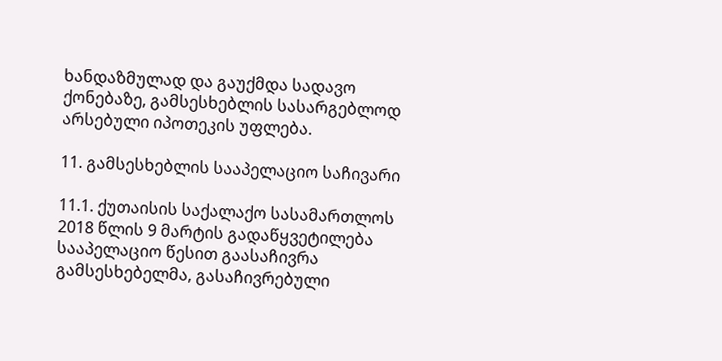ხანდაზმულად და გაუქმდა სადავო ქონებაზე, გამსესხებლის სასარგებლოდ არსებული იპოთეკის უფლება.

11. გამსესხებლის სააპელაციო საჩივარი

11.1. ქუთაისის საქალაქო სასამართლოს 2018 წლის 9 მარტის გადაწყვეტილება სააპელაციო წესით გაასაჩივრა გამსესხებელმა, გასაჩივრებული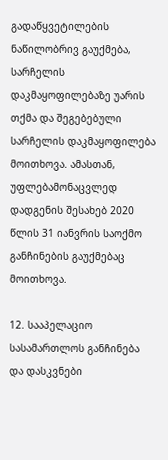გადაწყვეტილების ნაწილობრივ გაუქმება, სარჩელის დაკმაყოფილებაზე უარის თქმა და შეგებებული სარჩელის დაკმაყოფილება მოითხოვა. ამასთან, უფლებამონაცვლედ დადგენის შესახებ 2020 წლის 31 იანვრის საოქმო განჩინების გაუქმებაც მოითხოვა.

12. სააპელაციო სასამართლოს განჩინება და დასკვნები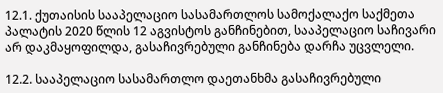12.1. ქუთაისის სააპელაციო სასამართლოს სამოქალაქო საქმეთა პალატის 2020 წლის 12 აგვისტოს განჩინებით, სააპელაციო საჩივარი არ დაკმაყოფილდა, გასაჩივრებული განჩინება დარჩა უცვლელი.

12.2. სააპელაციო სასამართლო დაეთანხმა გასაჩივრებული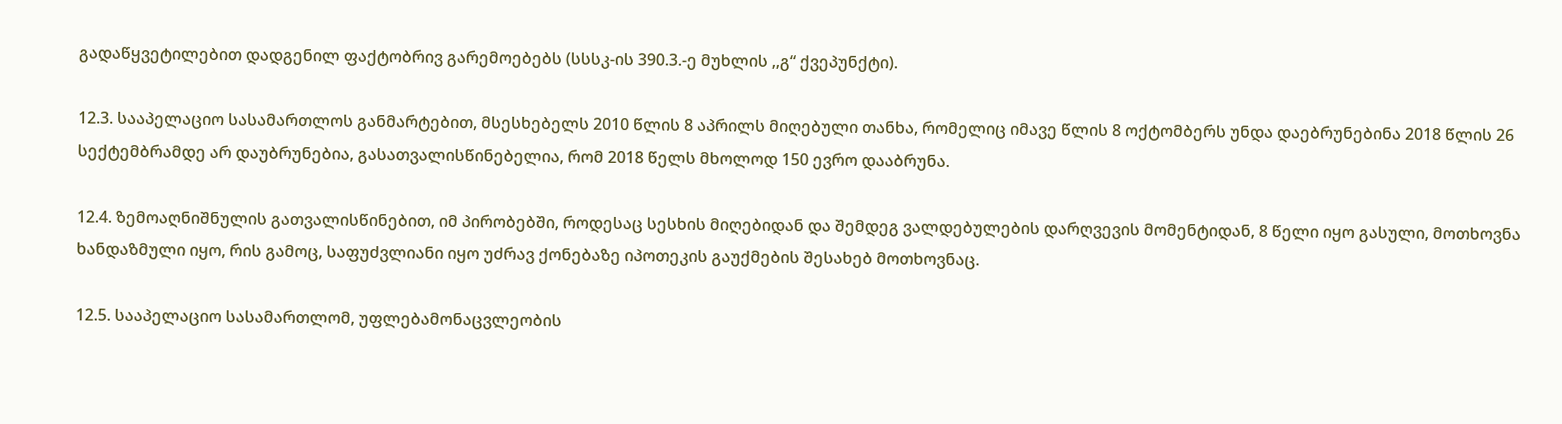გადაწყვეტილებით დადგენილ ფაქტობრივ გარემოებებს (სსსკ-ის 390.3.-ე მუხლის ,,გ“ ქვეპუნქტი).

12.3. სააპელაციო სასამართლოს განმარტებით, მსესხებელს 2010 წლის 8 აპრილს მიღებული თანხა, რომელიც იმავე წლის 8 ოქტომბერს უნდა დაებრუნებინა 2018 წლის 26 სექტემბრამდე არ დაუბრუნებია, გასათვალისწინებელია, რომ 2018 წელს მხოლოდ 150 ევრო დააბრუნა.

12.4. ზემოაღნიშნულის გათვალისწინებით, იმ პირობებში, როდესაც სესხის მიღებიდან და შემდეგ ვალდებულების დარღვევის მომენტიდან, 8 წელი იყო გასული, მოთხოვნა ხანდაზმული იყო, რის გამოც, საფუძვლიანი იყო უძრავ ქონებაზე იპოთეკის გაუქმების შესახებ მოთხოვნაც.

12.5. სააპელაციო სასამართლომ, უფლებამონაცვლეობის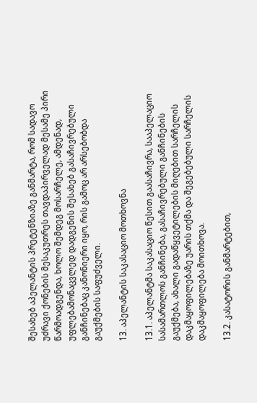შესახებ აპელანტის პრეტენზიაზე განმარტა, რომ სადავო უძრავი ქონების მესაკუთრეს თავდაპირველად მესამე პირი წარმოადგენდა, ხოლო შემდეგ მოსარჩელე, ამდენად, უფლებამონაცვლედ დადგენის შესახებ გასაჩივრებული განჩინებაც კანონიერი იყო, რის გამოც არ არსებობდა გაუქმების საფუძველი.

13. აპელანტის საკასაციო მოთხოვნა

13.1. აპელანტმა საკასაციო წესით გაასაჩივრა, სააპელაციო სასამართლოს განჩინება, გასაჩივრებული განჩინების გაუქმება, ახალი გადაწყვეტილების მიღებით სარჩელის დაკმაყოფილებაზე უარის თქმა და შეგებებული სარჩელის დაკმაყოფილება მოითხოვა.

13.2. კასატორის განმარტებით,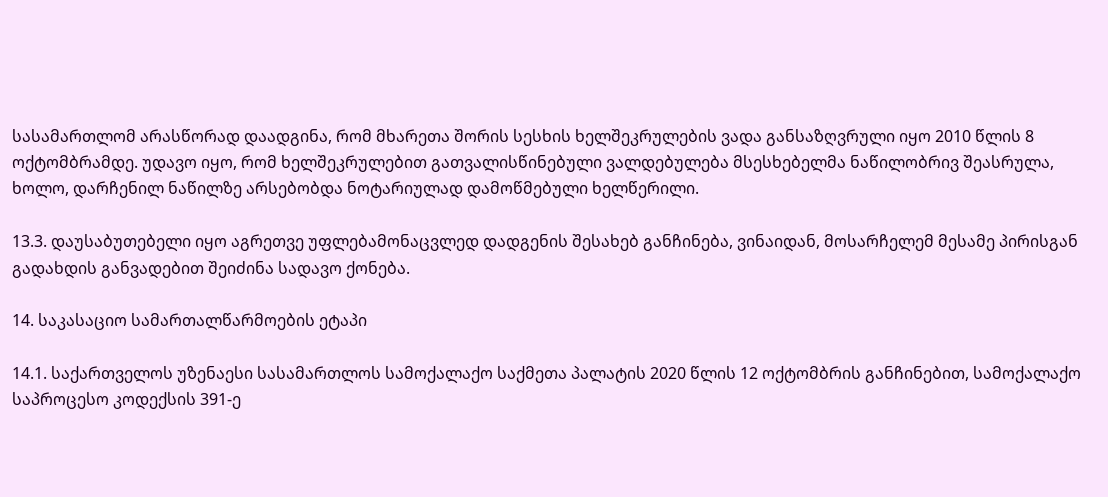სასამართლომ არასწორად დაადგინა, რომ მხარეთა შორის სესხის ხელშეკრულების ვადა განსაზღვრული იყო 2010 წლის 8 ოქტომბრამდე. უდავო იყო, რომ ხელშეკრულებით გათვალისწინებული ვალდებულება მსესხებელმა ნაწილობრივ შეასრულა, ხოლო, დარჩენილ ნაწილზე არსებობდა ნოტარიულად დამოწმებული ხელწერილი.

13.3. დაუსაბუთებელი იყო აგრეთვე უფლებამონაცვლედ დადგენის შესახებ განჩინება, ვინაიდან, მოსარჩელემ მესამე პირისგან გადახდის განვადებით შეიძინა სადავო ქონება.

14. საკასაციო სამართალწარმოების ეტაპი

14.1. საქართველოს უზენაესი სასამართლოს სამოქალაქო საქმეთა პალატის 2020 წლის 12 ოქტომბრის განჩინებით, სამოქალაქო საპროცესო კოდექსის 391-ე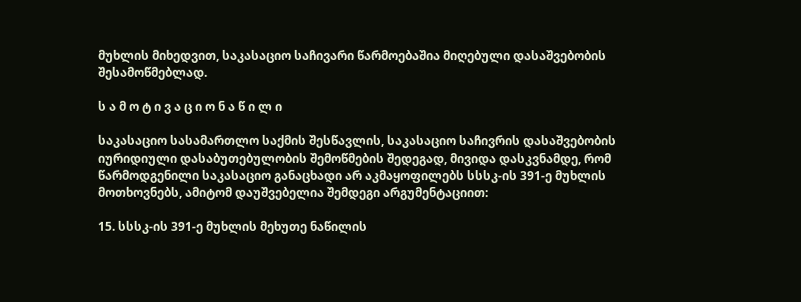მუხლის მიხედვით, საკასაციო საჩივარი წარმოებაშია მიღებული დასაშვებობის შესამოწმებლად.

ს ა მ ო ტ ი ვ ა ც ი ო ნ ა წ ი ლ ი

საკასაციო სასამართლო საქმის შესწავლის, საკასაციო საჩივრის დასაშვებობის იურიდიული დასაბუთებულობის შემოწმების შედეგად, მივიდა დასკვნამდე, რომ წარმოდგენილი საკასაციო განაცხადი არ აკმაყოფილებს სსსკ-ის 391-ე მუხლის მოთხოვნებს, ამიტომ დაუშვებელია შემდეგი არგუმენტაციით:

15. სსსკ-ის 391-ე მუხლის მეხუთე ნაწილის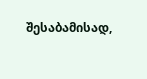შესაბამისად,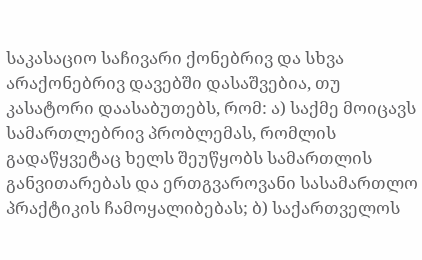საკასაციო საჩივარი ქონებრივ და სხვა არაქონებრივ დავებში დასაშვებია, თუ კასატორი დაასაბუთებს, რომ: ა) საქმე მოიცავს სამართლებრივ პრობლემას, რომლის გადაწყვეტაც ხელს შეუწყობს სამართლის განვითარებას და ერთგვაროვანი სასამართლო პრაქტიკის ჩამოყალიბებას; ბ) საქართველოს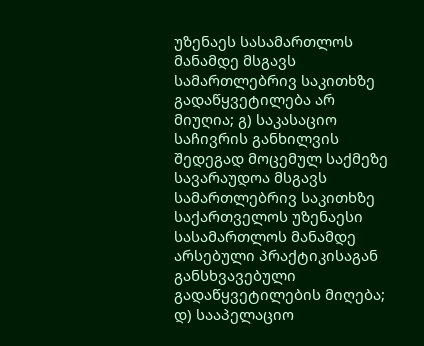უზენაეს სასამართლოს მანამდე მსგავს სამართლებრივ საკითხზე გადაწყვეტილება არ მიუღია; გ) საკასაციო საჩივრის განხილვის შედეგად მოცემულ საქმეზე სავარაუდოა მსგავს სამართლებრივ საკითხზე საქართველოს უზენაესი სასამართლოს მანამდე არსებული პრაქტიკისაგან განსხვავებული გადაწყვეტილების მიღება; დ) სააპელაციო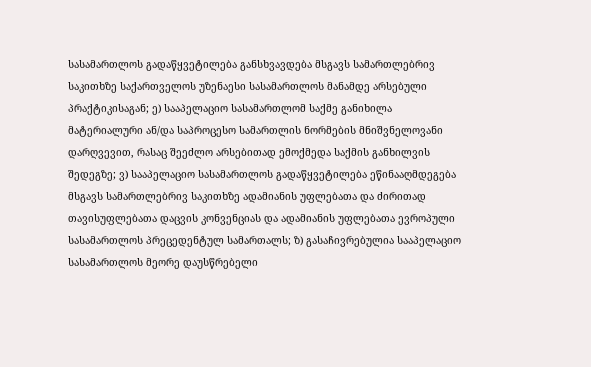სასამართლოს გადაწყვეტილება განსხვავდება მსგავს სამართლებრივ საკითხზე საქართველოს უზენაესი სასამართლოს მანამდე არსებული პრაქტიკისაგან; ე) სააპელაციო სასამართლომ საქმე განიხილა მატერიალური ან/და საპროცესო სამართლის ნორმების მნიშვნელოვანი დარღვევით, რასაც შეეძლო არსებითად ემოქმედა საქმის განხილვის შედეგზე; ვ) სააპელაციო სასამართლოს გადაწყვეტილება ეწინააღმდეგება მსგავს სამართლებრივ საკითხზე ადამიანის უფლებათა და ძირითად თავისუფლებათა დაცვის კონვენციას და ადამიანის უფლებათა ევროპული სასამართლოს პრეცედენტულ სამართალს; ზ) გასაჩივრებულია სააპელაციო სასამართლოს მეორე დაუსწრებელი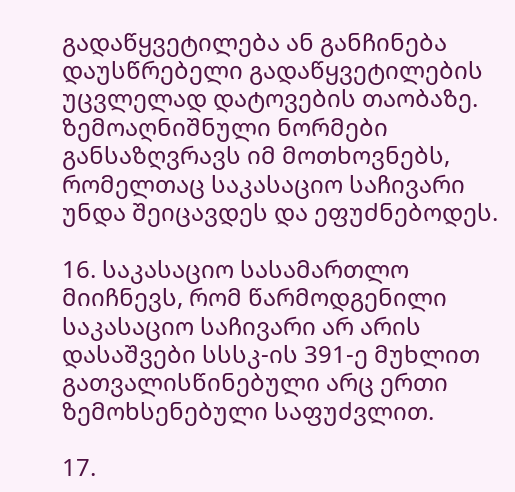გადაწყვეტილება ან განჩინება დაუსწრებელი გადაწყვეტილების უცვლელად დატოვების თაობაზე. ზემოაღნიშნული ნორმები განსაზღვრავს იმ მოთხოვნებს, რომელთაც საკასაციო საჩივარი უნდა შეიცავდეს და ეფუძნებოდეს.

16. საკასაციო სასამართლო მიიჩნევს, რომ წარმოდგენილი საკასაციო საჩივარი არ არის დასაშვები სსსკ-ის 391-ე მუხლით გათვალისწინებული არც ერთი ზემოხსენებული საფუძვლით.

17.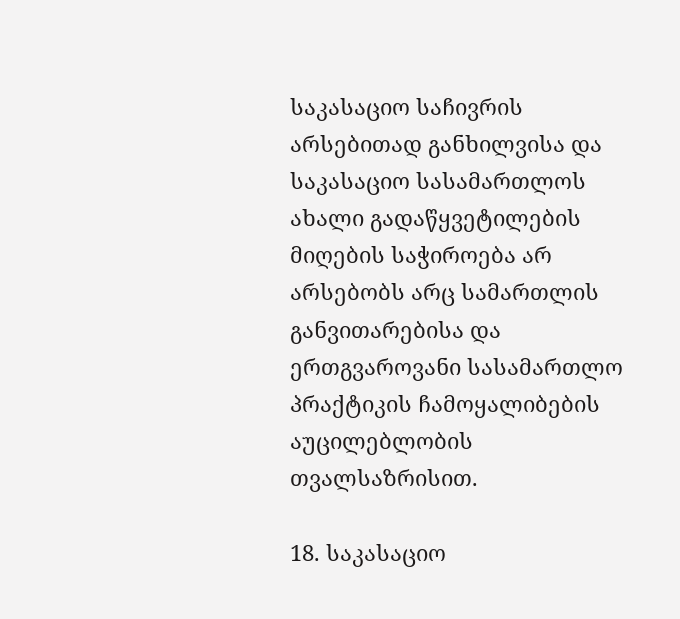საკასაციო საჩივრის არსებითად განხილვისა და საკასაციო სასამართლოს ახალი გადაწყვეტილების მიღების საჭიროება არ არსებობს არც სამართლის განვითარებისა და ერთგვაროვანი სასამართლო პრაქტიკის ჩამოყალიბების აუცილებლობის თვალსაზრისით.

18. საკასაციო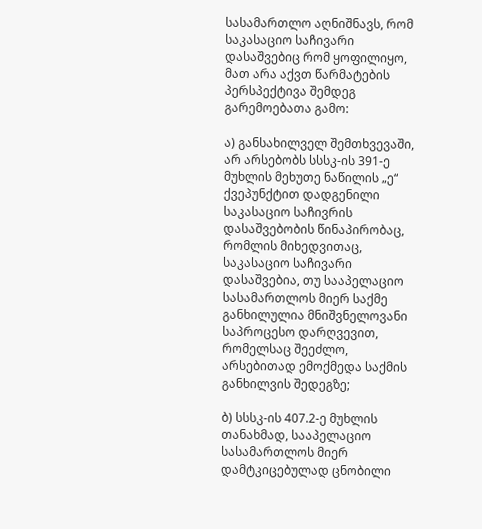სასამართლო აღნიშნავს, რომ საკასაციო საჩივარი დასაშვებიც რომ ყოფილიყო, მათ არა აქვთ წარმატების პერსპექტივა შემდეგ გარემოებათა გამო:

ა) განსახილველ შემთხვევაში, არ არსებობს სსსკ-ის 391-ე მუხლის მეხუთე ნაწილის „ე“ ქვეპუნქტით დადგენილი საკასაციო საჩივრის დასაშვებობის წინაპირობაც, რომლის მიხედვითაც, საკასაციო საჩივარი დასაშვებია, თუ სააპელაციო სასამართლოს მიერ საქმე განხილულია მნიშვნელოვანი საპროცესო დარღვევით, რომელსაც შეეძლო, არსებითად ემოქმედა საქმის განხილვის შედეგზე;

ბ) სსსკ-ის 407.2-ე მუხლის თანახმად, სააპელაციო სასამართლოს მიერ დამტკიცებულად ცნობილი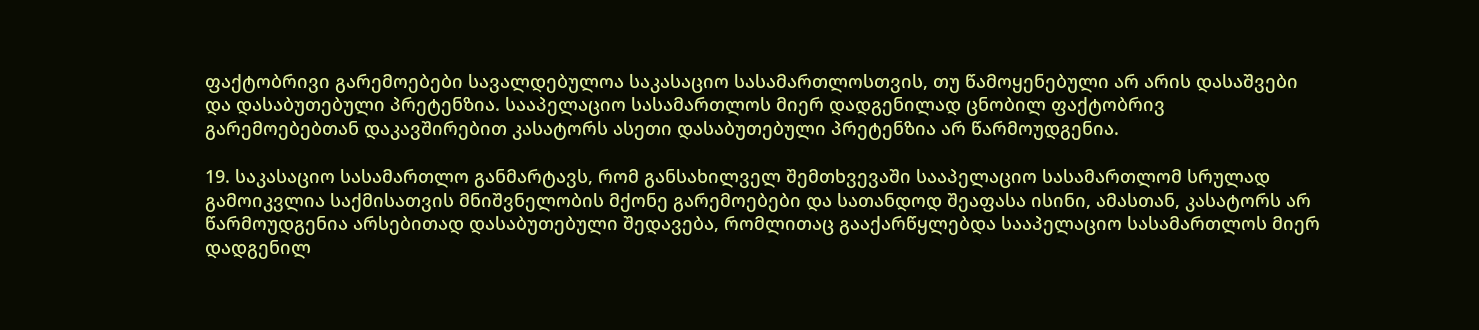ფაქტობრივი გარემოებები სავალდებულოა საკასაციო სასამართლოსთვის, თუ წამოყენებული არ არის დასაშვები და დასაბუთებული პრეტენზია. სააპელაციო სასამართლოს მიერ დადგენილად ცნობილ ფაქტობრივ გარემოებებთან დაკავშირებით კასატორს ასეთი დასაბუთებული პრეტენზია არ წარმოუდგენია.

19. საკასაციო სასამართლო განმარტავს, რომ განსახილველ შემთხვევაში სააპელაციო სასამართლომ სრულად გამოიკვლია საქმისათვის მნიშვნელობის მქონე გარემოებები და სათანდოდ შეაფასა ისინი, ამასთან, კასატორს არ წარმოუდგენია არსებითად დასაბუთებული შედავება, რომლითაც გააქარწყლებდა სააპელაციო სასამართლოს მიერ დადგენილ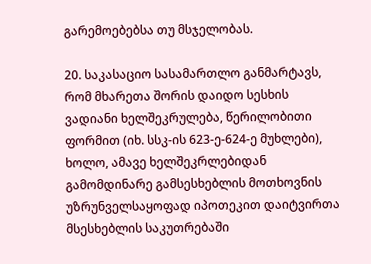გარემოებებსა თუ მსჯელობას.

20. საკასაციო სასამართლო განმარტავს, რომ მხარეთა შორის დაიდო სესხის ვადიანი ხელშეკრულება, წერილობითი ფორმით (იხ. სსკ-ის 623-ე-624-ე მუხლები), ხოლო, ამავე ხელშეკრლებიდან გამომდინარე გამსესხებლის მოთხოვნის უზრუნველსაყოფად იპოთეკით დაიტვირთა მსესხებლის საკუთრებაში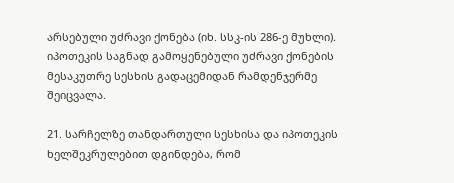არსებული უძრავი ქონება (იხ. სსკ-ის 286-ე მუხლი). იპოთეკის საგნად გამოყენებული უძრავი ქონების მესაკუთრე სესხის გადაცემიდან რამდენჯერმე შეიცვალა.

21. სარჩელზე თანდართული სესხისა და იპოთეკის ხელშეკრულებით დგინდება, რომ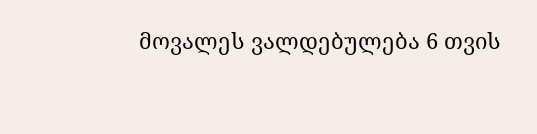მოვალეს ვალდებულება 6 თვის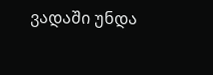ვადაში უნდა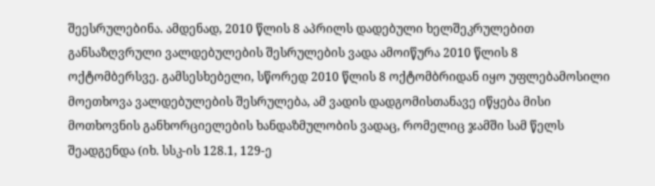შეესრულებინა. ამდენად, 2010 წლის 8 აპრილს დადებული ხელშეკრულებით განსაზღვრული ვალდებულების შესრულების ვადა ამოიწურა 2010 წლის 8 ოქტომბერსვე. გამსესხებელი, სწორედ 2010 წლის 8 ოქტომბრიდან იყო უფლებამოსილი მოეთხოვა ვალდებულების შესრულება, ამ ვადის დადგომისთანავე იწყება მისი მოთხოვნის განხორციელების ხანდაზმულობის ვადაც, რომელიც ჯამში სამ წელს შეადგენდა (იხ. სსკ-ის 128.1, 129-ე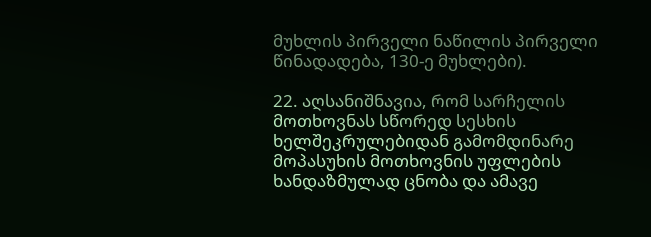მუხლის პირველი ნაწილის პირველი წინადადება, 130-ე მუხლები).

22. აღსანიშნავია, რომ სარჩელის მოთხოვნას სწორედ სესხის ხელშეკრულებიდან გამომდინარე მოპასუხის მოთხოვნის უფლების ხანდაზმულად ცნობა და ამავე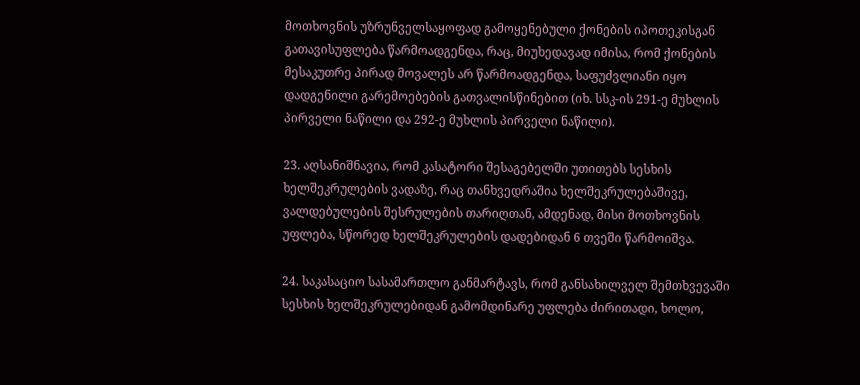მოთხოვნის უზრუნველსაყოფად გამოყენებული ქონების იპოთეკისგან გათავისუფლება წარმოადგენდა, რაც, მიუხედავად იმისა, რომ ქონების მესაკუთრე პირად მოვალეს არ წარმოადგენდა, საფუძვლიანი იყო დადგენილი გარემოებების გათვალისწინებით (იხ. სსკ-ის 291-ე მუხლის პირველი ნაწილი და 292-ე მუხლის პირველი ნაწილი).

23. აღსანიშნავია, რომ კასატორი შესაგებელში უთითებს სესხის ხელშეკრულების ვადაზე, რაც თანხვედრაშია ხელშეკრულებაშივე, ვალდებულების შესრულების თარიღთან, ამდენად, მისი მოთხოვნის უფლება, სწორედ ხელშეკრულების დადებიდან 6 თვეში წარმოიშვა.

24. საკასაციო სასამართლო განმარტავს, რომ განსახილველ შემთხვევაში სესხის ხელშეკრულებიდან გამომდინარე უფლება ძირითადი, ხოლო,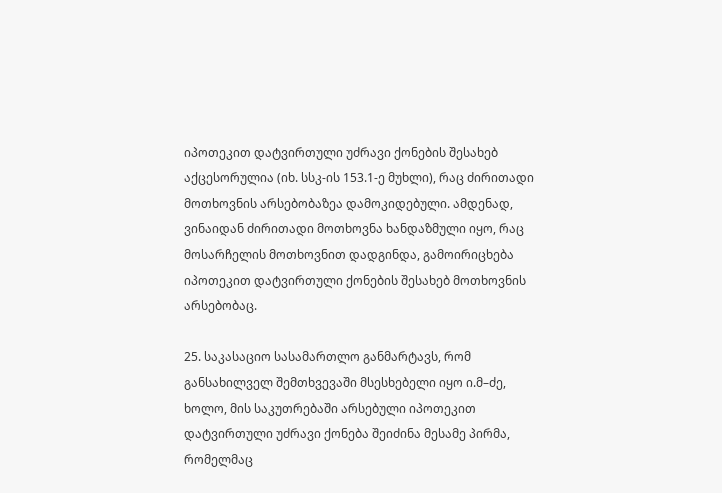იპოთეკით დატვირთული უძრავი ქონების შესახებ აქცესორულია (იხ. სსკ-ის 153.1-ე მუხლი), რაც ძირითადი მოთხოვნის არსებობაზეა დამოკიდებული. ამდენად, ვინაიდან ძირითადი მოთხოვნა ხანდაზმული იყო, რაც მოსარჩელის მოთხოვნით დადგინდა, გამოირიცხება იპოთეკით დატვირთული ქონების შესახებ მოთხოვნის არსებობაც.

25. საკასაციო სასამართლო განმარტავს, რომ განსახილველ შემთხვევაში მსესხებელი იყო ი.მ–ძე, ხოლო, მის საკუთრებაში არსებული იპოთეკით დატვირთული უძრავი ქონება შეიძინა მესამე პირმა, რომელმაც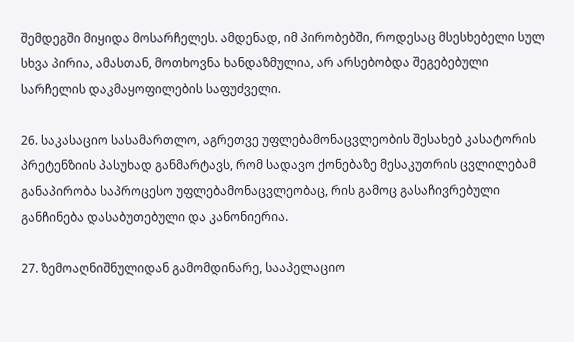შემდეგში მიყიდა მოსარჩელეს. ამდენად, იმ პირობებში, როდესაც მსესხებელი სულ სხვა პირია, ამასთან, მოთხოვნა ხანდაზმულია, არ არსებობდა შეგებებული სარჩელის დაკმაყოფილების საფუძველი.

26. საკასაციო სასამართლო, აგრეთვე უფლებამონაცვლეობის შესახებ კასატორის პრეტენზიის პასუხად განმარტავს, რომ სადავო ქონებაზე მესაკუთრის ცვლილებამ განაპირობა საპროცესო უფლებამონაცვლეობაც, რის გამოც გასაჩივრებული განჩინება დასაბუთებული და კანონიერია.

27. ზემოაღნიშნულიდან გამომდინარე, სააპელაციო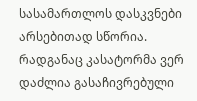სასამართლოს დასკვნები არსებითად სწორია. რადგანაც კასატორმა ვერ დაძლია გასაჩივრებული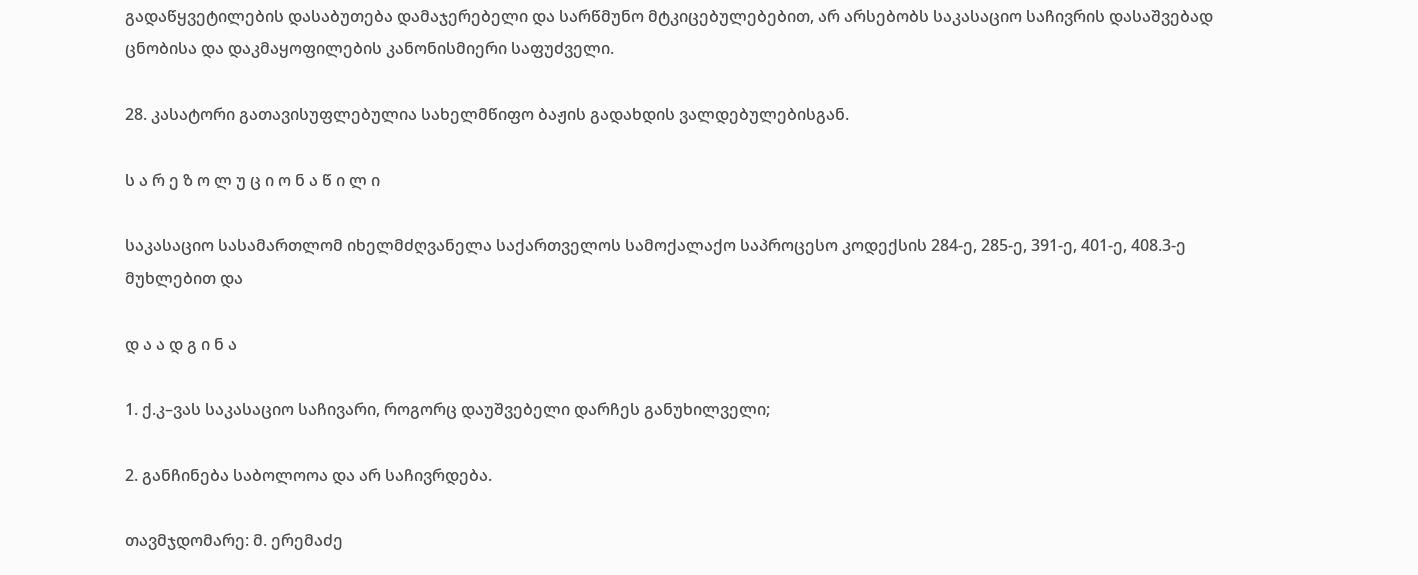გადაწყვეტილების დასაბუთება დამაჯერებელი და სარწმუნო მტკიცებულებებით, არ არსებობს საკასაციო საჩივრის დასაშვებად ცნობისა და დაკმაყოფილების კანონისმიერი საფუძველი.

28. კასატორი გათავისუფლებულია სახელმწიფო ბაჟის გადახდის ვალდებულებისგან.

ს ა რ ე ზ ო ლ უ ც ი ო ნ ა წ ი ლ ი

საკასაციო სასამართლომ იხელმძღვანელა საქართველოს სამოქალაქო საპროცესო კოდექსის 284-ე, 285-ე, 391-ე, 401-ე, 408.3-ე მუხლებით და

დ ა ა დ გ ი ნ ა

1. ქ.კ–ვას საკასაციო საჩივარი, როგორც დაუშვებელი დარჩეს განუხილველი;

2. განჩინება საბოლოოა და არ საჩივრდება.

თავმჯდომარე: მ. ერემაძე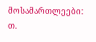მოსამართლეები: თ.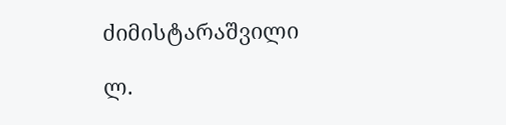ძიმისტარაშვილი

ლ.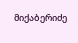მიქაბერიძე